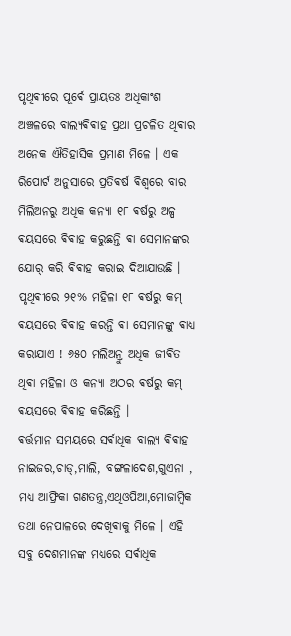ପୃଥିଵୀରେ ପୂର୍ଵେ ପ୍ରାୟତଃ ଅଧିକାଂଶ ଅଞ୍ଚଳରେ ବାଲ୍ୟଵିଵାହ ପ୍ରଥା ପ୍ରଚଳିତ ଥିଵାର ଅନେକ ଐତିହାସିକ ପ୍ରମାଣ ମିଳେ । ଏକ ରିପୋର୍ଟ ଅନୁସାରେ ପ୍ରତିଵର୍ଷ ଵିଶ୍ଵରେ ବାର ମିଲିଅନରୁ ଅଧିକ କନ୍ୟା ୧୮ ଵର୍ଷରୁ ଅଳ୍ପ ଵୟସରେ ଵିଵାହ କରୁଛନ୍ତି ଵା ସେମାନଙ୍କର ଯୋର୍ କରି ଵିଵାହ କରାଇ ଦିଆଯାଉଛି । ପୃଥିଵୀରେ ୨୧% ମହିଳା ୧୮ ଵର୍ଷରୁ କମ୍ ଵୟସରେ ଵିଵାହ କରନ୍ତି ଵା ସେମାନଙ୍କୁ ଵାଧ୍ୟ କରାଯାଏ ! ୬୫୦ ମଲିଅନ୍ରୁ ଅଧିକ ଜୀଵିତ ଥିଵା ମହିଳା ଓ କନ୍ୟା ଅଠର ଵର୍ଷରୁ କମ୍ ଵୟସରେ ଵିଵାହ କରିଛନ୍ତି ।
ଵର୍ତ୍ତମାନ ସମୟରେ ସର୍ଵାଧିକ ବାଲ୍ୟ ଵିଵାହ ନାଇଜର,ଚାଡ୍,ମାଲି, ବଙ୍ଗଳାଦେଶ,ଗୁଏନା , ମଧ୍ୟ ଆଫ୍ରିକା ଗଣତନ୍ତ୍ର,ଏଥିଓପିଆ,ମୋଜାମ୍ବିକ ତଥା ନେପାଳରେ ଦେଖିଵାକୁ ମିଳେ । ଏହି ସବୁ ଦେଶମାନଙ୍କ ମଧ୍ୟରେ ସର୍ଵାଧିକ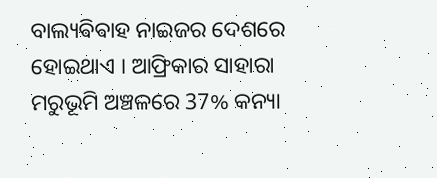ବାଲ୍ୟଵିଵାହ ନାଇଜର ଦେଶରେ ହୋଇଥାଏ । ଆଫ୍ରିକାର ସାହାରା ମରୁଭୂମି ଅଞ୍ଚଳରେ 37% କନ୍ୟା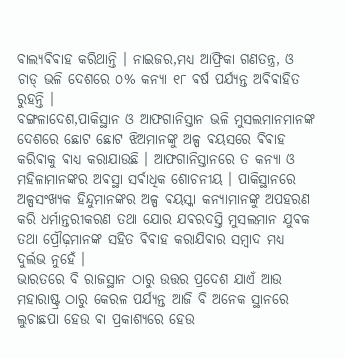ବାଲ୍ୟଵିଵାହ କରିଥାନ୍ତି । ନାଇଜର,ମଧ୍ୟ ଆଫ୍ରିକା ଗଣତନ୍ତ୍ର, ଓ ଚାଡ୍ ଭଳି ଦେଶରେ ୦% କନ୍ୟା ୧୮ ଵର୍ଷ ପର୍ଯ୍ୟନ୍ତ ଅଵିଵାହିତ ରୁହନ୍ତି ।
ବଙ୍ଗଳାଦେଶ,ପାକିସ୍ଥାନ ଓ ଆଫଗାନିସ୍ତାନ ଭଳି ମୁସଲମାନମାନଙ୍କ ଦେଶରେ ଛୋଟ ଛୋଟ ଝିଅମାନଙ୍କୁ ଅଳ୍ପ ଵୟସରେ ଵିଵାହ କରିଵାକୁ ଵାଧ୍ୟ କରାଯାଉଛି । ଆଫଗାନିସ୍ତାନରେ ତ କନ୍ୟା ଓ ମହିଳାମାନଙ୍କର ଅଵସ୍ଥା ସର୍ଵାଧିକ ଶୋଚନୀୟ । ପାକିସ୍ଥାନରେ ଅଳ୍ପସଂଖ୍ୟକ ହିନ୍ଦୁମାନଙ୍କର ଅଳ୍ପ ଵୟସ୍କା କନ୍ୟାମାନଙ୍କୁ ଅପହରଣ କରି ଧର୍ମାନ୍ତରୀକରଣ ତଥା ଯୋର ଯଵରଦସ୍ତି ମୁସଲମାନ ଯୁଵକ ତଥା ପ୍ରୌଢ଼ମାନଙ୍କ ସହିତ ଵିଵାହ କରାଯିଵାର ସମ୍ଵାଦ ମଧ୍ୟ ଦୁର୍ଲଭ ନୁହେଁ ।
ଭାରତରେ ବି ରାଜସ୍ଥାନ ଠାରୁ ଉତ୍ତର ପ୍ରଦେଶ ଯାଏଁ ଆଉ ମହାରାଷ୍ଟ୍ର ଠାରୁ କେରଳ ପର୍ଯ୍ୟନ୍ତ ଆଜି ବି ଅନେକ ସ୍ଥାନରେ ଲୁଚାଛପା ହେଉ ଵା ପ୍ରକାଶ୍ଯରେ ହେଉ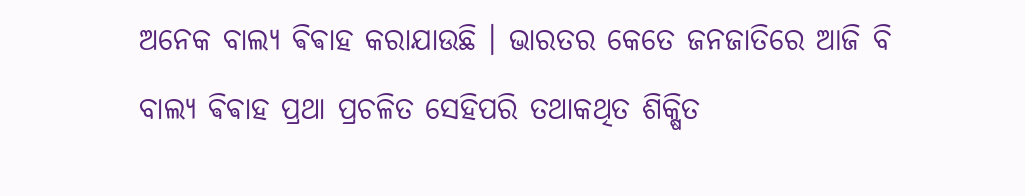ଅନେକ ବାଲ୍ୟ ଵିଵାହ କରାଯାଉଛି । ଭାରତର କେତେ ଜନଜାତିରେ ଆଜି ବି ବାଲ୍ୟ ଵିଵାହ ପ୍ରଥା ପ୍ରଚଳିତ ସେହିପରି ତଥାକଥିତ ଶିକ୍ଷିତ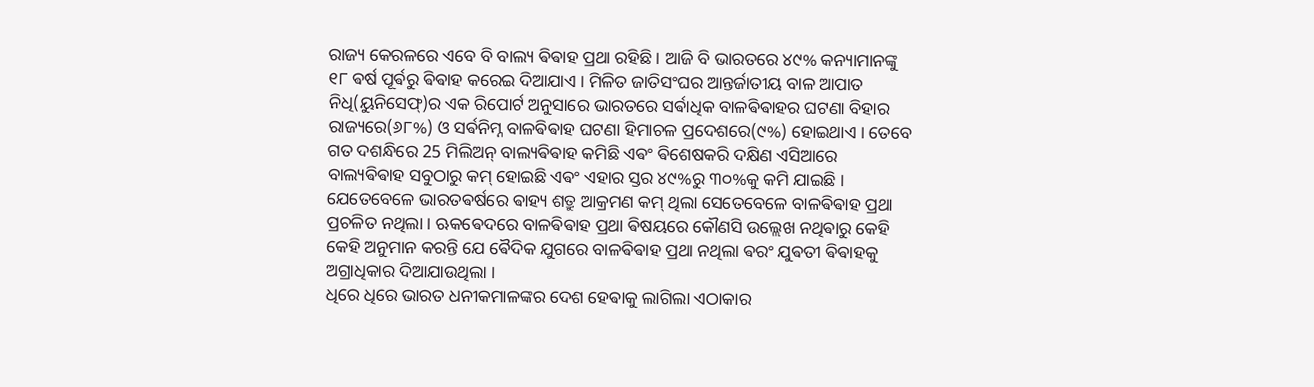ରାଜ୍ୟ କେରଳରେ ଏବେ ବି ବାଲ୍ୟ ଵିଵାହ ପ୍ରଥା ରହିଛି । ଆଜି ବି ଭାରତରେ ୪୯% କନ୍ୟାମାନଙ୍କୁ ୧୮ ଵର୍ଷ ପୂର୍ଵରୁ ଵିଵାହ କରେଇ ଦିଆଯାଏ । ମିଳିତ ଜାତିସଂଘର ଆନ୍ତର୍ଜାତୀୟ ବାଳ ଆପାତ ନିଧି(ୟୁନିସେଫ୍)ର ଏକ ରିପୋର୍ଟ ଅନୁସାରେ ଭାରତରେ ସର୍ଵାଧିକ ବାଳଵିଵାହର ଘଟଣା ବିହାର ରାଜ୍ୟରେ(୬୮%) ଓ ସର୍ଵନିମ୍ନ ବାଳଵିଵାହ ଘଟଣା ହିମାଚଳ ପ୍ରଦେଶରେ(୯%) ହୋଇଥାଏ । ତେବେ ଗତ ଦଶନ୍ଧିରେ 25 ମିଲିଅନ୍ ବାଲ୍ୟଵିଵାହ କମିଛି ଏଵଂ ଵିଶେଷକରି ଦକ୍ଷିଣ ଏସିଆରେ ବାଲ୍ୟଵିଵାହ ସବୁଠାରୁ କମ୍ ହୋଇଛି ଏଵଂ ଏହାର ସ୍ତର ୪୯%ରୁ ୩୦%କୁ କମି ଯାଇଛି ।
ଯେତେବେଳେ ଭାରତଵର୍ଷରେ ଵାହ୍ୟ ଶତ୍ରୁ ଆକ୍ରମଣ କମ୍ ଥିଲା ସେତେବେଳେ ବାଳଵିଵାହ ପ୍ରଥା ପ୍ରଚଳିତ ନଥିଲା । ଋକଵେଦରେ ବାଳଵିଵାହ ପ୍ରଥା ଵିଷୟରେ କୌଣସି ଉଲ୍ଲେଖ ନଥିଵାରୁ କେହି କେହି ଅନୁମାନ କରନ୍ତି ଯେ ଵୈଦିକ ଯୁଗରେ ବାଳଵିଵାହ ପ୍ରଥା ନଥିଲା ଵରଂ ଯୁଵତୀ ଵିଵାହକୁ ଅଗ୍ରାଧିକାର ଦିଆଯାଉଥିଲା ।
ଧିରେ ଧିରେ ଭାରତ ଧନୀକମାଳଙ୍କର ଦେଶ ହେଵାକୁ ଲାଗିଲା ଏଠାକାର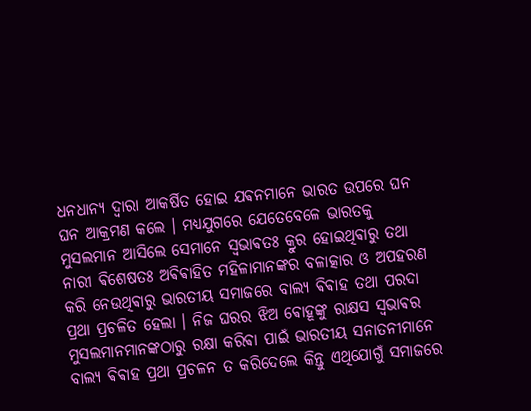ଧନଧାନ୍ୟ ଦ୍ଵାରା ଆକର୍ଷିତ ହୋଇ ଯଵନମାନେ ଭାରତ ଉପରେ ଘନ ଘନ ଆକ୍ରମଣ କଲେ । ମଧ୍ୟଯୁଗରେ ଯେତେବେଳେ ଭାରତକୁ ମୁସଲମାନ ଆସିଲେ ସେମାନେ ସ୍ଵଭାଵତଃ କ୍ରୁର ହୋଇଥିଵାରୁ ତଥା ନାରୀ ଵିଶେଷତଃ ଅଵିଵାହିତ ମହିଳାମାନଙ୍କର ବଳାତ୍କାର ଓ ଅପହରଣ କରି ନେଉଥିଵାରୁ ଭାରତୀୟ ସମାଜରେ ବାଲ୍ୟ ଵିଵାହ ତଥା ପରଦା ପ୍ରଥା ପ୍ରଚଳିତ ହେଲା । ନିଜ ଘରର ଝିଅ ଵୋହୂଙ୍କୁ ରାକ୍ଷସ ସ୍ଵଭାଵର ମୁସଲମାନମାନଙ୍କଠାରୁ ରକ୍ଷା କରିଵା ପାଇଁ ଭାରତୀୟ ସନାତନୀମାନେ ବାଲ୍ଯ ଵିଵାହ ପ୍ରଥା ପ୍ରଚଳନ ତ କରିଦେଲେ କିନ୍ତୁ ଏଥିଯୋଗୁଁ ସମାଜରେ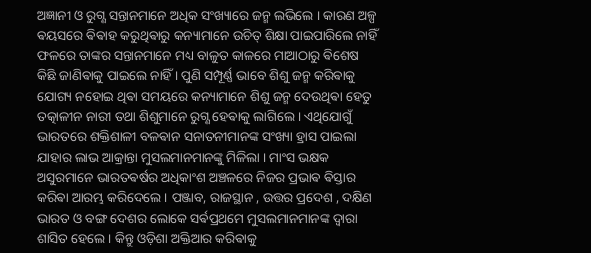ଅଜ୍ଞାନୀ ଓ ରୁଗ୍ଣ ସନ୍ତାନମାନେ ଅଧିକ ସଂଖ୍ୟାରେ ଜନ୍ମ ଲଭିଲେ । କାରଣ ଅଳ୍ପ ଵୟସରେ ଵିଵାହ କରୁଥିଵାରୁ କନ୍ୟାମାନେ ଉଚିତ୍ ଶିକ୍ଷା ପାଇପାରିଲେ ନାହିଁ ଫଳରେ ତାଙ୍କର ସନ୍ତାନମାନେ ମଧ୍ୟ ବାଳୁତ କାଳରେ ମାଆଠାରୁ ଵିଶେଷ କିଛି ଜାଣିଵାକୁ ପାଇଲେ ନାହିଁ । ପୁଣି ସମ୍ପୂର୍ଣ୍ଣ ଭାବେ ଶିଶୁ ଜନ୍ମ କରିଵାକୁ ଯୋଗ୍ୟ ନହୋଇ ଥିଵା ସମୟରେ କନ୍ୟାମାନେ ଶିଶୁ ଜନ୍ମ ଦେଉଥିଵା ହେତୁ ତତ୍କାଳୀନ ନାରୀ ତଥା ଶିଶୁମାନେ ରୁଗ୍ଣ ହେଵାକୁ ଲାଗିଲେ । ଏଥିଯୋଗୁଁ ଭାରତରେ ଶକ୍ତିଶାଳୀ ବଳଵାନ ସନାତନୀମାନଙ୍କ ସଂଖ୍ୟା ହ୍ରାସ ପାଇଲା ଯାହାର ଲାଭ ଆକ୍ରାନ୍ତା ମୁସଲମାନମାନଙ୍କୁ ମିଳିଲା । ମାଂସ ଭକ୍ଷକ ଅସୁରମାନେ ଭାରତଵର୍ଷର ଅଧିକାଂଶ ଅଞ୍ଚଳରେ ନିଜର ପ୍ରଭାଵ ଵିସ୍ତାର କରିଵା ଆରମ୍ଭ କରିଦେଲେ । ପଞ୍ଜାବ, ରାଜସ୍ଥାନ , ଉତ୍ତର ପ୍ରଦେଶ , ଦକ୍ଷିଣ ଭାରତ ଓ ବଙ୍ଗ ଦେଶର ଲୋକେ ସର୍ଵପ୍ରଥମେ ମୁସଲମାନମାନଙ୍କ ଦ୍ଵାରା ଶାସିତ ହେଲେ । କିନ୍ତୁ ଓଡ଼ିଶା ଅକ୍ତିଆର କରିଵାକୁ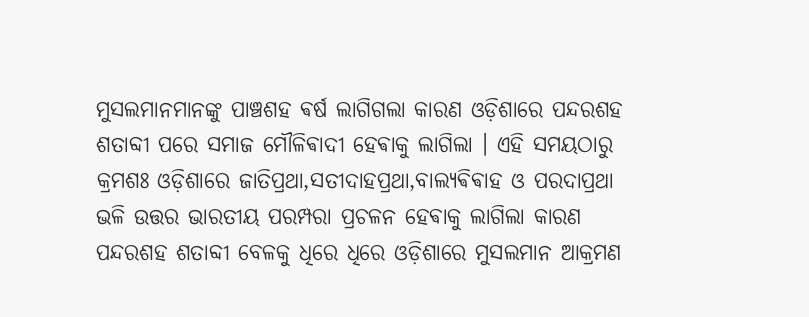ମୁସଲମାନମାନଙ୍କୁ ପାଞ୍ଚଶହ ଵର୍ଷ ଲାଗିଗଲା କାରଣ ଓଡ଼ିଶାରେ ପନ୍ଦରଶହ ଶତାବ୍ଦୀ ପରେ ସମାଜ ମୌଳିଵାଦୀ ହେଵାକୁ ଲାଗିଲା । ଏହି ସମୟଠାରୁ କ୍ରମଶଃ ଓଡ଼ିଶାରେ ଜାତିପ୍ରଥା,ସତୀଦାହପ୍ରଥା,ବାଲ୍ୟଵିଵାହ ଓ ପରଦାପ୍ରଥା ଭଳି ଉତ୍ତର ଭାରତୀୟ ପରମ୍ପରା ପ୍ରଚଳନ ହେଵାକୁ ଲାଗିଲା କାରଣ ପନ୍ଦରଶହ ଶତାବ୍ଦୀ ବେଳକୁ ଧିରେ ଧିରେ ଓଡ଼ିଶାରେ ମୁସଲମାନ ଆକ୍ରମଣ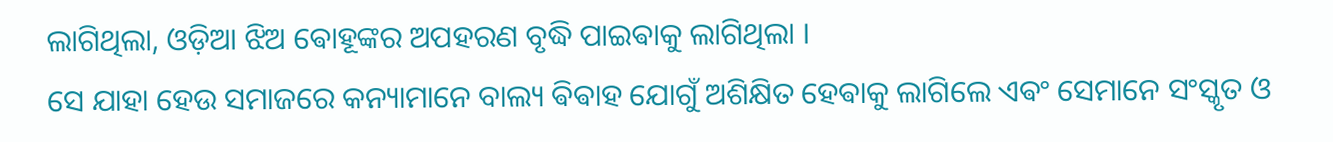ଲାଗିଥିଲା, ଓଡ଼ିଆ ଝିଅ ଵୋହୂଙ୍କର ଅପହରଣ ବୃଦ୍ଧି ପାଇଵାକୁ ଲାଗିଥିଲା ।
ସେ ଯାହା ହେଉ ସମାଜରେ କନ୍ୟାମାନେ ବାଲ୍ୟ ଵିଵାହ ଯୋଗୁଁ ଅଶିକ୍ଷିତ ହେଵାକୁ ଲାଗିଲେ ଏଵଂ ସେମାନେ ସଂସ୍କୃତ ଓ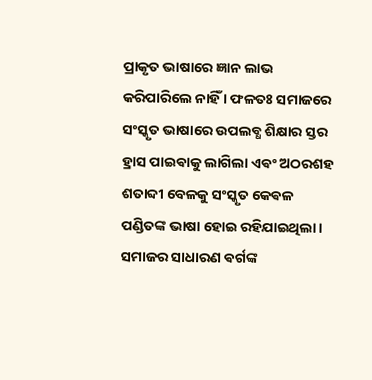ପ୍ରାକୃତ ଭାଷାରେ ଜ୍ଞାନ ଲାଭ କରିପାରିଲେ ନାହିଁ । ଫଳତଃ ସମାଜରେ
ସଂସ୍କୃତ ଭାଷାରେ ଉପଲବ୍ଧ ଶିକ୍ଷାର ସ୍ତର ହ୍ରାସ ପାଇଵାକୁ ଲାଗିଲା ଏଵଂ ଅଠରଶହ ଶତାବ୍ଦୀ ବେଳକୁ ସଂସ୍କୃତ କେଵଳ ପଣ୍ଡିତଙ୍କ ଭାଷା ହୋଇ ରହିଯାଇଥିଲା ।
ସମାଜର ସାଧାରଣ ଵର୍ଗଙ୍କ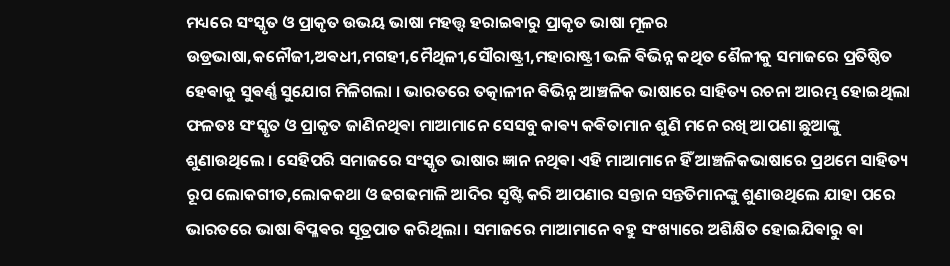ମଧ୍ୟରେ ସଂସ୍କୃତ ଓ ପ୍ରାକୃତ ଉଭୟ ଭାଷା ମହତ୍ତ୍ଵ ହରାଇଵାରୁ ପ୍ରାକୃତ ଭାଷା ମୂଳର ଉଡ୍ରଭାଷା,କନୌଜୀ,ଅଵଧୀ,ମଗହୀ,ମୈଥିଳୀ,ସୌରାଷ୍ଟ୍ରୀ,ମହାରାଷ୍ଟ୍ରୀ ଭଳି ଵିଭିନ୍ନ କଥିତ ଶୈଳୀକୁ ସମାଜରେ ପ୍ରତିଷ୍ଠିତ ହେଵାକୁ ସୁଵର୍ଣ୍ଣ ସୁଯୋଗ ମିଳିଗଲା । ଭାରତରେ ତତ୍କାଳୀନ ଵିଭିନ୍ନ ଆଞ୍ଚଳିକ ଭାଷାରେ ସାହିତ୍ୟ ରଚନା ଆରମ୍ଭ ହୋଇଥିଲା ଫଳତଃ ସଂସ୍କୃତ ଓ ପ୍ରାକୃତ ଜାଣିନଥିଵା ମାଆମାନେ ସେସବୁ କାଵ୍ୟ କଵିତାମାନ ଶୁଣି ମନେ ରଖି ଆପଣା ଛୁଆଙ୍କୁ ଶୁଣାଉଥିଲେ । ସେହିପରି ସମାଜରେ ସଂସ୍କୃତ ଭାଷାର ଜ୍ଞାନ ନଥିଵା ଏହି ମାଆମାନେ ହିଁ ଆଞ୍ଚଳିକଭାଷାରେ ପ୍ରଥମେ ସାହିତ୍ୟ ରୂପ ଲୋକଗୀତ,ଲୋକକଥା ଓ ଢଗଢମାଳି ଆଦିର ସୃଷ୍ଟି କରି ଆପଣାର ସନ୍ତାନ ସନ୍ତତିମାନଙ୍କୁ ଶୁଣାଉଥିଲେ ଯାହା ପରେ ଭାରତରେ ଭାଷା ଵିପ୍ଳଵର ସୂତ୍ରପାତ କରିଥିଲା । ସମାଜରେ ମାଆମାନେ ବହୁ ସଂଖ୍ୟାରେ ଅଶିକ୍ଷିତ ହୋଇଯିଵାରୁ ଵା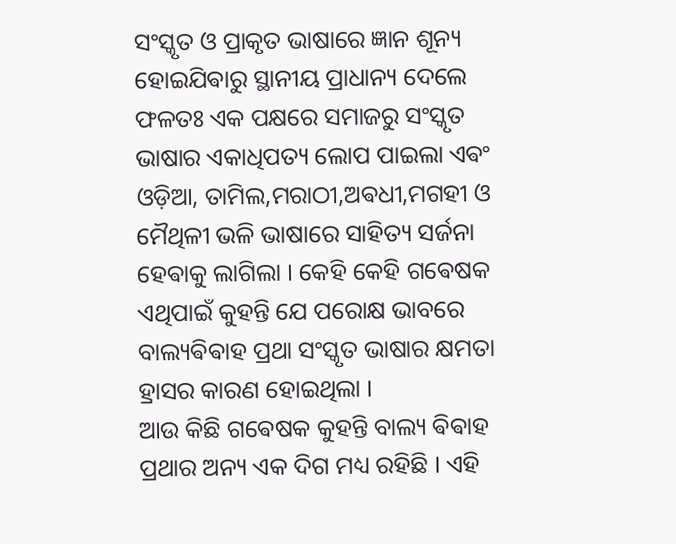ସଂସ୍କୃତ ଓ ପ୍ରାକୃତ ଭାଷାରେ ଜ୍ଞାନ ଶୂନ୍ୟ ହୋଇଯିଵାରୁ ସ୍ଥାନୀୟ ପ୍ରାଧାନ୍ୟ ଦେଲେ ଫଳତଃ ଏକ ପକ୍ଷରେ ସମାଜରୁ ସଂସ୍କୃତ ଭାଷାର ଏକାଧିପତ୍ୟ ଲୋପ ପାଇଲା ଏଵଂ ଓଡ଼ିଆ, ତାମିଲ,ମରାଠୀ,ଅଵଧୀ,ମଗହୀ ଓ ମୈଥିଳୀ ଭଳି ଭାଷାରେ ସାହିତ୍ୟ ସର୍ଜନା ହେଵାକୁ ଲାଗିଲା । କେହି କେହି ଗଵେଷକ ଏଥିପାଇଁ କୁହନ୍ତି ଯେ ପରୋକ୍ଷ ଭାବରେ ବାଲ୍ୟଵିଵାହ ପ୍ରଥା ସଂସ୍କୃତ ଭାଷାର କ୍ଷମତା ହ୍ରାସର କାରଣ ହୋଇଥିଲା ।
ଆଉ କିଛି ଗଵେଷକ କୁହନ୍ତି ବାଲ୍ୟ ଵିଵାହ ପ୍ରଥାର ଅନ୍ୟ ଏକ ଦିଗ ମଧ୍ୟ ରହିଛି । ଏହି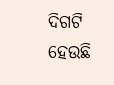ଦିଗଟି ହେଉଛି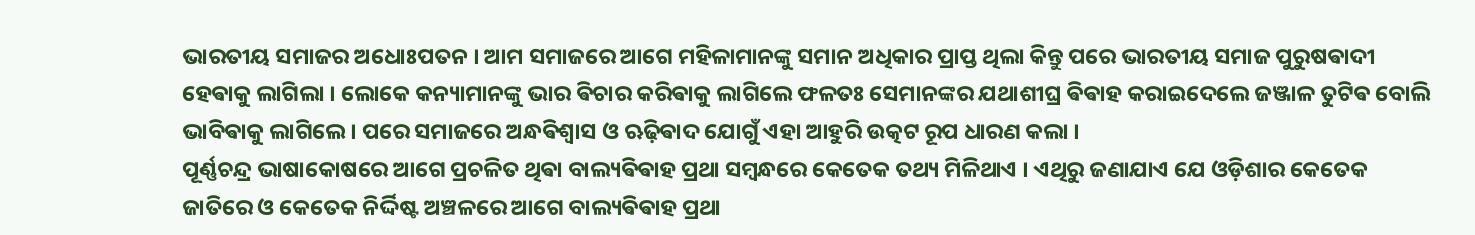ଭାରତୀୟ ସମାଜର ଅଧୋଃପତନ । ଆମ ସମାଜରେ ଆଗେ ମହିଳାମାନଙ୍କୁ ସମାନ ଅଧିକାର ପ୍ରାପ୍ତ ଥିଲା କିନ୍ତୁ ପରେ ଭାରତୀୟ ସମାଜ ପୁରୁଷଵାଦୀ ହେଵାକୁ ଲାଗିଲା । ଲୋକେ କନ୍ୟାମାନଙ୍କୁ ଭାର ଵିଚାର କରିଵାକୁ ଲାଗିଲେ ଫଳତଃ ସେମାନଙ୍କର ଯଥାଶୀଘ୍ର ଵିଵାହ କରାଇଦେଲେ ଜଞ୍ଜାଳ ତୁଟିଵ ବୋଲି ଭାବିଵାକୁ ଲାଗିଲେ । ପରେ ସମାଜରେ ଅନ୍ଧଵିଶ୍ଵାସ ଓ ଋଢ଼ିଵାଦ ଯୋଗୁଁ ଏହା ଆହୁରି ଉତ୍କଟ ରୂପ ଧାରଣ କଲା ।
ପୂର୍ଣ୍ଣଚନ୍ଦ୍ର ଭାଷାକୋଷରେ ଆଗେ ପ୍ରଚଳିତ ଥିଵା ବାଲ୍ୟଵିଵାହ ପ୍ରଥା ସମ୍ବନ୍ଧରେ କେତେକ ତଥ୍ୟ ମିଳିଥାଏ । ଏଥିରୁ ଜଣାଯାଏ ଯେ ଓଡ଼ିଶାର କେତେକ ଜାତିରେ ଓ କେତେକ ନିର୍ଦ୍ଦିଷ୍ଟ ଅଞ୍ଚଳରେ ଆଗେ ବାଲ୍ୟଵିଵାହ ପ୍ରଥା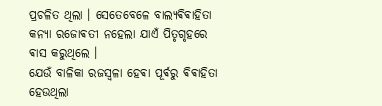ପ୍ରଚଳିତ ଥିଲା । ସେତେବେଳେ ବାଲ୍ୟଵିଵାହିତା କନ୍ୟା ରଜୋଵତୀ ନହେଲା ଯାଏଁ ପିତୃଗୃହରେ ଵାସ କରୁଥିଲେ ।
ଯେଉଁ ବାଳିକା ରଜସ୍ୱଳା ହେଵା ପୂର୍ଵରୁ ଵିଵାହିତା ହେଉଥିଲା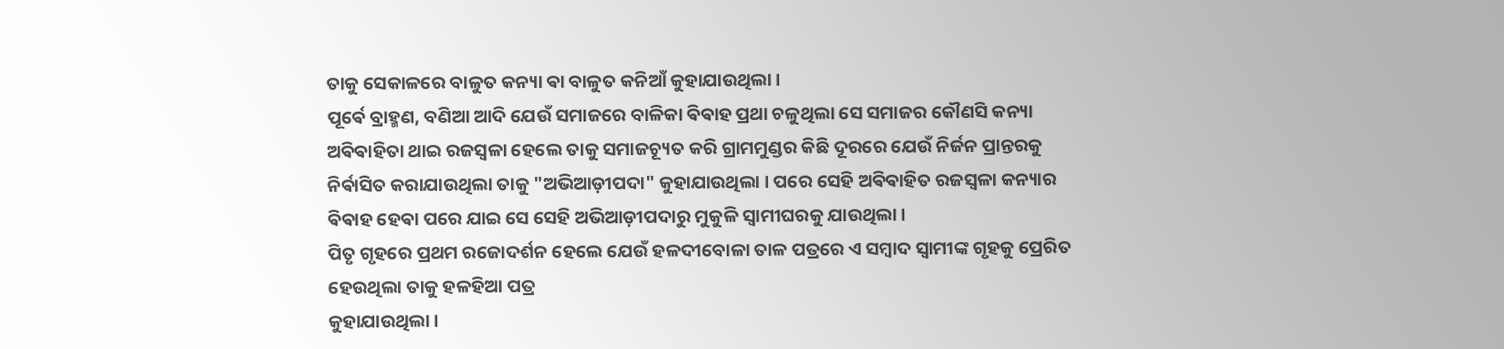ତାକୁ ସେକାଳରେ ବାଳୁତ କନ୍ୟା ଵା ବାଳୁତ କନିଆଁ କୁହାଯାଉଥିଲା ।
ପୂର୍ଵେ ବ୍ରାହ୍ମଣ, ବଣିଆ ଆଦି ଯେଉଁ ସମାଜରେ ବାଳିକା ଵିଵାହ ପ୍ରଥା ଚଳୁଥିଲା ସେ ସମାଜର କୌଣସି କନ୍ୟା ଅଵିଵାହିତା ଥାଇ ରଜସ୍ୱଳା ହେଲେ ତାକୁ ସମାଜଚ୍ୟୂତ କରି ଗ୍ରାମମୁଣ୍ଡର କିଛି ଦୂରରେ ଯେଉଁ ନିର୍ଜନ ପ୍ରାନ୍ତରକୁ ନିର୍ଵାସିତ କରାଯାଉଥିଲା ତାକୁ "ଅଭିଆଡ଼ୀପଦା" କୁହାଯାଉଥିଲା । ପରେ ସେହି ଅଵିଵାହିତ ରଜସ୍ୱଳା କନ୍ୟାର ଵିଵାହ ହେଵା ପରେ ଯାଇ ସେ ସେହି ଅଭିଆଡ଼ୀପଦାରୁ ମୁକୁଳି ସ୍ଵାମୀଘରକୁ ଯାଉଥିଲା ।
ପିତୃ ଗୃହରେ ପ୍ରଥମ ରଜୋଦର୍ଶନ ହେଲେ ଯେଉଁ ହଳଦୀବୋଳା ତାଳ ପତ୍ରରେ ଏ ସମ୍ବାଦ ସ୍ୱାମୀଙ୍କ ଗୃହକୁ ପ୍ରେରିତ ହେଉଥିଲା ତାକୁ ହଳହିଆ ପତ୍ର
କୁହାଯାଉଥିଲା ।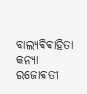ବାଲ୍ୟଵିଵାହିତା କନ୍ୟା ରଜୋଵତୀ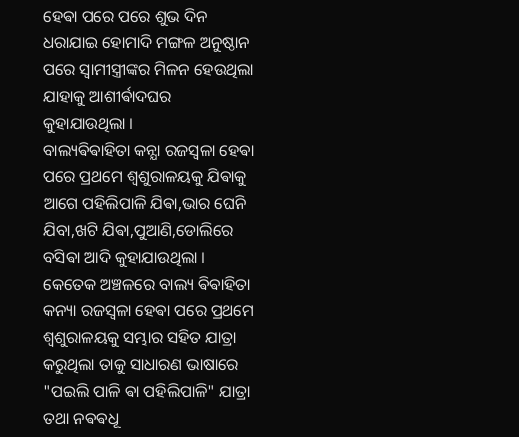ହେଵା ପରେ ପରେ ଶୁଭ ଦିନ ଧରାଯାଇ ହୋମାଦି ମଙ୍ଗଳ ଅନୁଷ୍ଠାନ ପରେ ସ୍ୱାମୀସ୍ତ୍ରୀଙ୍କର ମିଳନ ହେଉଥିଲା ଯାହାକୁ ଆଶୀର୍ଵାଦଘର କୁହାଯାଉଥିଲା ।
ବାଲ୍ୟଵିଵାହିତା କନ୍ଯା ରଜସ୍ୱଳା ହେଵା ପରେ ପ୍ରଥମେ ଶ୍ୱଶୁରାଳୟକୁ ଯିଵାକୁ ଆଗେ ପହିଲିପାଳି ଯିଵା,ଭାର ଘେନି ଯିବା,ଖଟି ଯିଵା,ପୁଆଣି,ଡୋଲିରେ ବସିଵା ଆଦି କୁହାଯାଉଥିଲା ।
କେତେକ ଅଞ୍ଚଳରେ ବାଲ୍ୟ ଵିଵାହିତା କନ୍ୟା ରଜସ୍ୱଳା ହେଵା ପରେ ପ୍ରଥମେ ଶ୍ୱଶୁରାଳୟକୁ ସମ୍ଭାର ସହିତ ଯାତ୍ରା କରୁଥିଲା ତାକୁ ସାଧାରଣ ଭାଷାରେ "ପଇଲି ପାଳି ଵା ପହିଲିପାଳି" ଯାତ୍ରା ତଥା ନଵଵଧୂ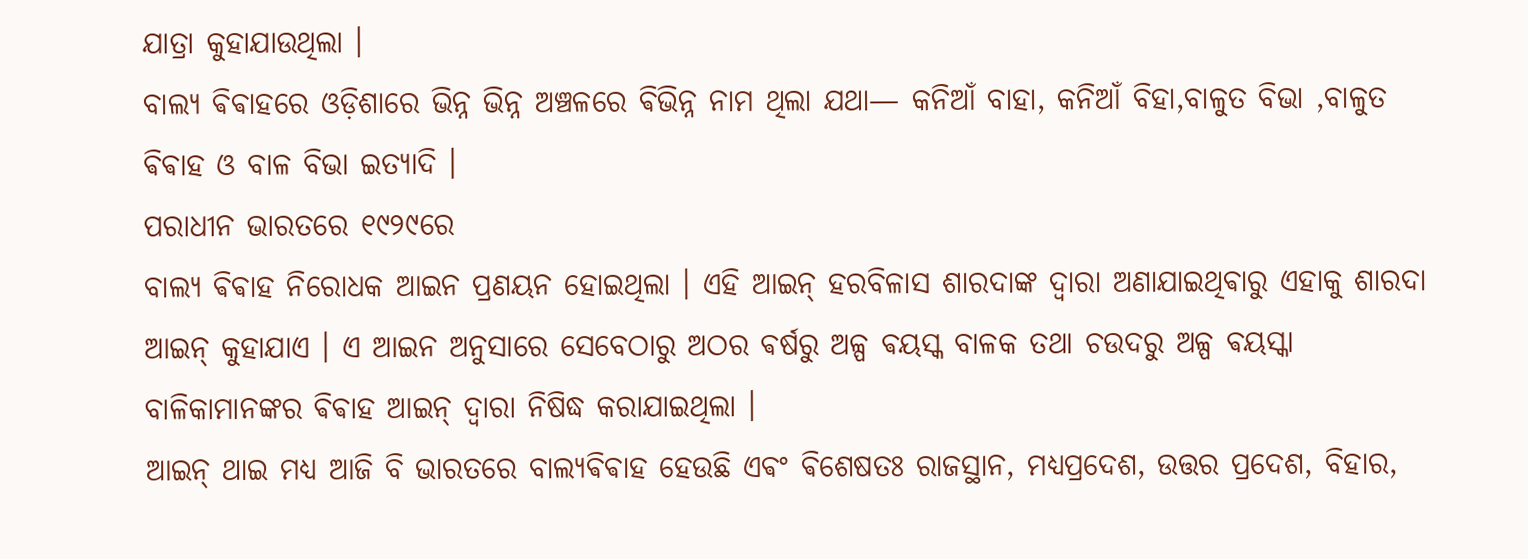ଯାତ୍ରା କୁହାଯାଉଥିଲା ।
ବାଲ୍ୟ ଵିଵାହରେ ଓଡ଼ିଶାରେ ଭିନ୍ନ ଭିନ୍ନ ଅଞ୍ଚଳରେ ଵିଭିନ୍ନ ନାମ ଥିଲା ଯଥା— କନିଆଁ ବାହା, କନିଆଁ ବିହା,ବାଳୁତ ବିଭା ,ବାଳୁତ ଵିଵାହ ଓ ବାଳ ବିଭା ଇତ୍ୟାଦି ।
ପରାଧୀନ ଭାରତରେ ୧୯୨୯ରେ
ବାଲ୍ଯ ଵିଵାହ ନିରୋଧକ ଆଇନ ପ୍ରଣୟନ ହୋଇଥିଲା । ଏହି ଆଇନ୍ ହରବିଳାସ ଶାରଦାଙ୍କ ଦ୍ଵାରା ଅଣାଯାଇଥିଵାରୁ ଏହାକୁ ଶାରଦା ଆଇନ୍ କୁହାଯାଏ । ଏ ଆଇନ ଅନୁସାରେ ସେବେଠାରୁ ଅଠର ଵର୍ଷରୁ ଅଳ୍ପ ଵୟସ୍କ ବାଳକ ତଥା ଚଉଦରୁ ଅଳ୍ପ ଵୟସ୍କା ବାଳିକାମାନଙ୍କର ଵିଵାହ ଆଇନ୍ ଦ୍ଵାରା ନିଷିଦ୍ଧ କରାଯାଇଥିଲା ।
ଆଇନ୍ ଥାଇ ମଧ୍ୟ ଆଜି ବି ଭାରତରେ ବାଲ୍ୟଵିଵାହ ହେଉଛି ଏଵଂ ଵିଶେଷତଃ ରାଜସ୍ଥାନ, ମଧ୍ୟପ୍ରଦେଶ, ଉତ୍ତର ପ୍ରଦେଶ, ବିହାର,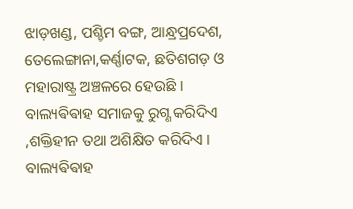ଝାଡ଼ଖଣ୍ଡ, ପଶ୍ଚିମ ବଙ୍ଗ, ଆନ୍ଧ୍ରପ୍ରଦେଶ, ତେଲେଙ୍ଗାନା,କର୍ଣ୍ଣାଟକ, ଛତିଶଗଡ଼ ଓ ମହାରାଷ୍ଟ୍ର ଅଞ୍ଚଳରେ ହେଉଛି ।
ବାଲ୍ୟଵିଵାହ ସମାଜକୁ ରୁଗ୍ଣ କରିଦିଏ ,ଶକ୍ତିହୀନ ତଥା ଅଶିକ୍ଷିତ କରିଦିଏ । ବାଲ୍ୟଵିଵାହ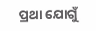ପ୍ରଥା ଯୋଗୁଁ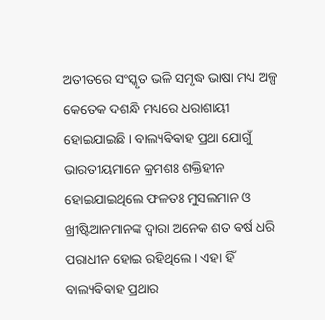ଅତୀତରେ ସଂସ୍କୃତ ଭଳି ସମୃଦ୍ଧ ଭାଷା ମଧ୍ୟ ଅଳ୍ପ କେତେକ ଦଶନ୍ଧି ମଧ୍ୟରେ ଧରାଶାୟୀ ହୋଇଯାଇଛି । ବାଲ୍ୟଵିଵାହ ପ୍ରଥା ଯୋଗୁଁ ଭାରତୀୟମାନେ କ୍ରମଶଃ ଶକ୍ତିହୀନ ହୋଇଯାଇଥିଲେ ଫଳତଃ ମୁସଲମାନ ଓ ଖ୍ରୀଷ୍ଟିଆନମାନଙ୍କ ଦ୍ଵାରା ଅନେକ ଶତ ଵର୍ଷ ଧରି ପରାଧୀନ ହୋଇ ରହିଥିଲେ । ଏହା ହିଁ ବାଲ୍ୟଵିଵାହ ପ୍ରଥାର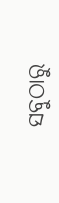ସବୁଠାରୁ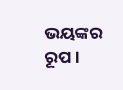ଭୟଙ୍କର ରୂପ ।